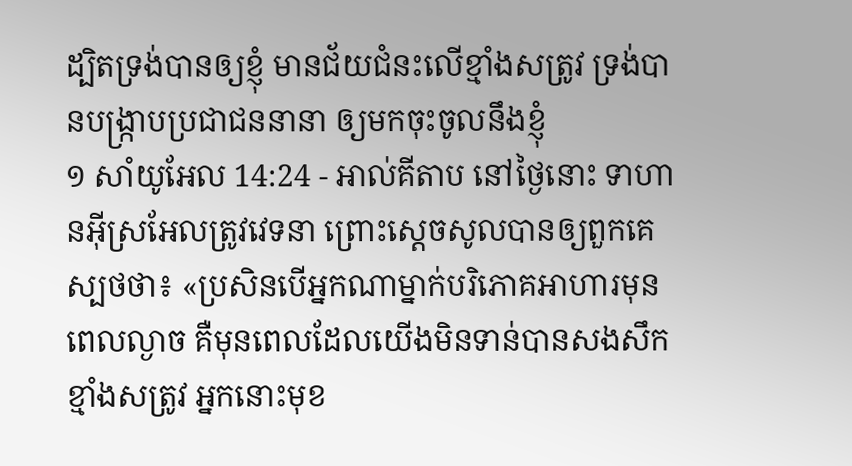ដ្បិតទ្រង់បានឲ្យខ្ញុំ មានជ័យជំនះលើខ្មាំងសត្រូវ ទ្រង់បានបង្ក្រាបប្រជាជននានា ឲ្យមកចុះចូលនឹងខ្ញុំ
១ សាំយូអែល 14:24 - អាល់គីតាប នៅថ្ងៃនោះ ទាហានអ៊ីស្រអែលត្រូវវេទនា ព្រោះស្តេចសូលបានឲ្យពួកគេស្បថថា៖ «ប្រសិនបើអ្នកណាម្នាក់បរិភោគអាហារមុនពេលល្ងាច គឺមុនពេលដែលយើងមិនទាន់បានសងសឹកខ្មាំងសត្រូវ អ្នកនោះមុខ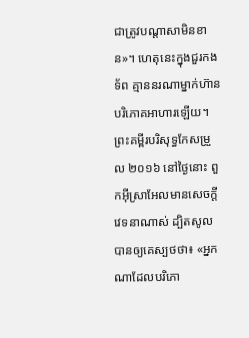ជាត្រូវបណ្តាសាមិនខាន»។ ហេតុនេះក្នុងជួរកងទ័ព គ្មាននរណាម្នាក់ហ៊ានបរិភោគអាហារឡើយ។ ព្រះគម្ពីរបរិសុទ្ធកែសម្រួល ២០១៦ នៅថ្ងៃនោះ ពួកអ៊ីស្រាអែលមានសេចក្ដីវេទនាណាស់ ដ្បិតសូលបានឲ្យគេស្បថថា៖ «អ្នកណាដែលបរិភោ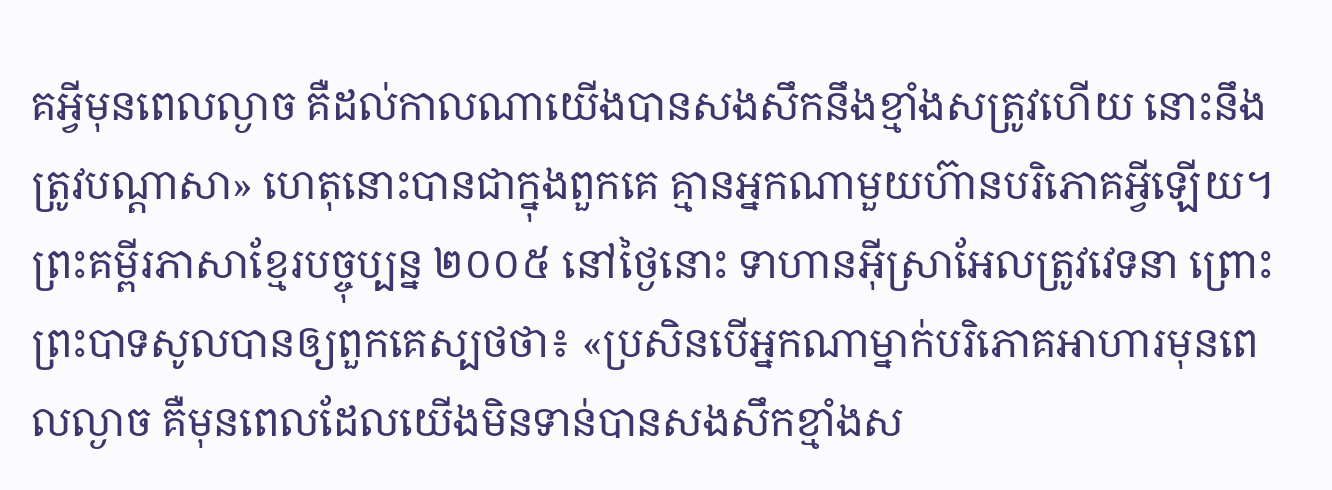គអ្វីមុនពេលល្ងាច គឺដល់កាលណាយើងបានសងសឹកនឹងខ្មាំងសត្រូវហើយ នោះនឹងត្រូវបណ្ដាសា» ហេតុនោះបានជាក្នុងពួកគេ គ្មានអ្នកណាមួយហ៊ានបរិភោគអ្វីឡើយ។ ព្រះគម្ពីរភាសាខ្មែរបច្ចុប្បន្ន ២០០៥ នៅថ្ងៃនោះ ទាហានអ៊ីស្រាអែលត្រូវវេទនា ព្រោះព្រះបាទសូលបានឲ្យពួកគេស្បថថា៖ «ប្រសិនបើអ្នកណាម្នាក់បរិភោគអាហារមុនពេលល្ងាច គឺមុនពេលដែលយើងមិនទាន់បានសងសឹកខ្មាំងស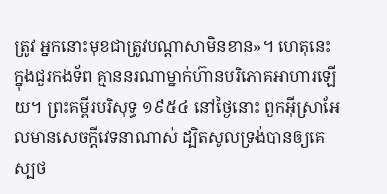ត្រូវ អ្នកនោះមុខជាត្រូវបណ្ដាសាមិនខាន»។ ហេតុនេះ ក្នុងជួរកងទ័ព គ្មាននរណាម្នាក់ហ៊ានបរិភោគអាហារឡើយ។ ព្រះគម្ពីរបរិសុទ្ធ ១៩៥៤ នៅថ្ងៃនោះ ពួកអ៊ីស្រាអែលមានសេចក្ដីវេទនាណាស់ ដ្បិតសូលទ្រង់បានឲ្យគេស្បថ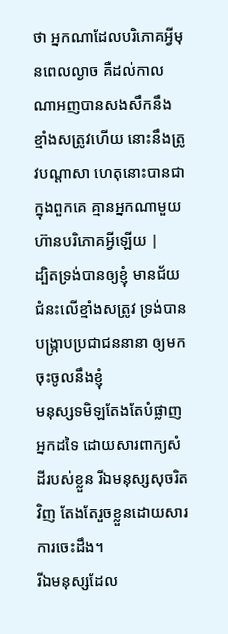ថា អ្នកណាដែលបរិភោគអ្វីមុនពេលល្ងាច គឺដល់កាលណាអញបានសងសឹកនឹងខ្មាំងសត្រូវហើយ នោះនឹងត្រូវបណ្តាសា ហេតុនោះបានជាក្នុងពួកគេ គ្មានអ្នកណាមួយហ៊ានបរិភោគអ្វីឡើយ |
ដ្បិតទ្រង់បានឲ្យខ្ញុំ មានជ័យជំនះលើខ្មាំងសត្រូវ ទ្រង់បានបង្ក្រាបប្រជាជននានា ឲ្យមកចុះចូលនឹងខ្ញុំ
មនុស្សទមិឡតែងតែបំផ្លាញអ្នកដទៃ ដោយសារពាក្យសំដីរបស់ខ្លួន រីឯមនុស្សសុចរិតវិញ តែងតែរួចខ្លួនដោយសារការចេះដឹង។
រីឯមនុស្សដែល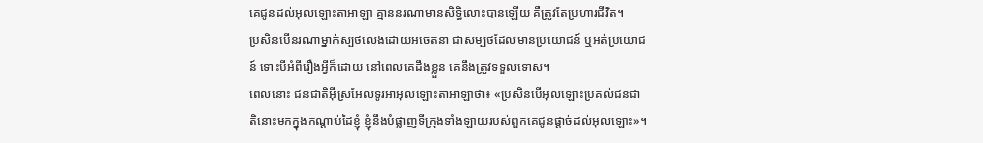គេជូនដល់អុលឡោះតាអាឡា គ្មាននរណាមានសិទ្ធិលោះបានឡើយ គឺត្រូវតែប្រហារជីវិត។
ប្រសិនបើនរណាម្នាក់ស្បថលេងដោយអចេតនា ជាសម្បថដែលមានប្រយោជន៍ ឬអត់ប្រយោជន៍ ទោះបីអំពីរឿងអ្វីក៏ដោយ នៅពេលគេដឹងខ្លួន គេនឹងត្រូវទទួលទោស។
ពេលនោះ ជនជាតិអ៊ីស្រអែលទូរអាអុលឡោះតាអាឡាថា៖ «ប្រសិនបើអុលឡោះប្រគល់ជនជាតិនោះមកក្នុងកណ្តាប់ដៃខ្ញុំ ខ្ញុំនឹងបំផ្លាញទីក្រុងទាំងឡាយរបស់ពួកគេជូនផ្តាច់ដល់អុលឡោះ»។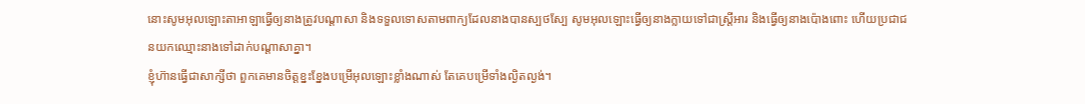នោះសូមអុលឡោះតាអាឡាធ្វើឲ្យនាងត្រូវបណ្តាសា និងទទួលទោសតាមពាក្យដែលនាងបានស្បថស្បែ សូមអុលឡោះធ្វើឲ្យនាងក្លាយទៅជាស្ត្រីអារ និងធ្វើឲ្យនាងប៉ោងពោះ ហើយប្រជាជនយកឈ្មោះនាងទៅដាក់បណ្តាសាគ្នា។
ខ្ញុំហ៊ានធ្វើជាសាក្សីថា ពួកគេមានចិត្ដខ្នះខ្នែងបម្រើអុលឡោះខ្លាំងណាស់ តែគេបម្រើទាំងល្ងិតល្ងង់។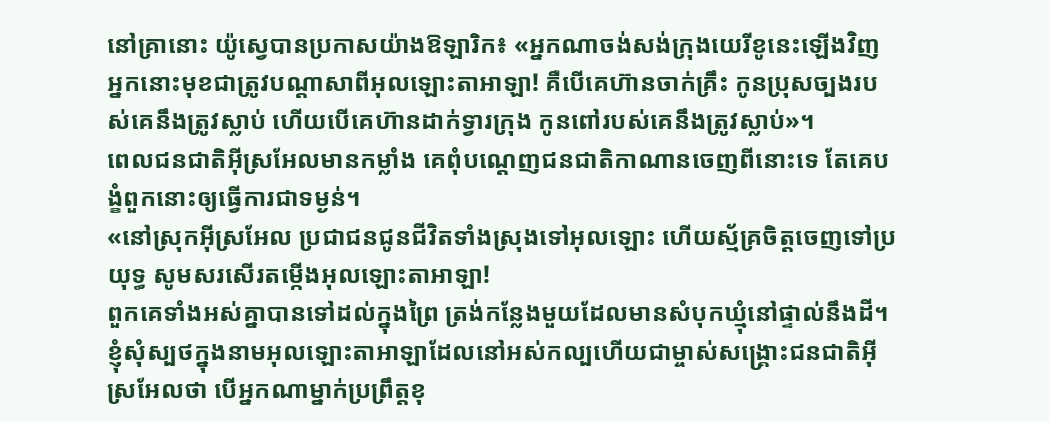នៅគ្រានោះ យ៉ូស្វេបានប្រកាសយ៉ាងឱឡារិក៖ «អ្នកណាចង់សង់ក្រុងយេរីខូនេះឡើងវិញ អ្នកនោះមុខជាត្រូវបណ្តាសាពីអុលឡោះតាអាឡា! គឺបើគេហ៊ានចាក់គ្រឹះ កូនប្រុសច្បងរបស់គេនឹងត្រូវស្លាប់ ហើយបើគេហ៊ានដាក់ទ្វារក្រុង កូនពៅរបស់គេនឹងត្រូវស្លាប់»។
ពេលជនជាតិអ៊ីស្រអែលមានកម្លាំង គេពុំបណ្តេញជនជាតិកាណានចេញពីនោះទេ តែគេបង្ខំពួកនោះឲ្យធ្វើការជាទម្ងន់។
«នៅស្រុកអ៊ីស្រអែល ប្រជាជនជូនជីវិតទាំងស្រុងទៅអុលឡោះ ហើយស្ម័គ្រចិត្តចេញទៅប្រយុទ្ធ សូមសរសើរតម្កើងអុលឡោះតាអាឡា!
ពួកគេទាំងអស់គ្នាបានទៅដល់ក្នុងព្រៃ ត្រង់កន្លែងមួយដែលមានសំបុកឃ្មុំនៅផ្ទាល់នឹងដី។
ខ្ញុំសុំស្បថក្នុងនាមអុលឡោះតាអាឡាដែលនៅអស់កល្បហើយជាម្ចាស់សង្គ្រោះជនជាតិអ៊ីស្រអែលថា បើអ្នកណាម្នាក់ប្រព្រឹត្តខុ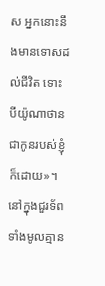ស អ្នកនោះនឹងមានទោសដល់ជីវិត ទោះបីយ៉ូណាថានជាកូនរបស់ខ្ញុំក៏ដោយ»។ នៅក្នុងជួរទ័ពទាំងមូលគ្មាន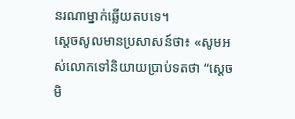នរណាម្នាក់ឆ្លើយតបទេ។
ស្តេចសូលមានប្រសាសន៍ថា៖ «សូមអស់លោកទៅនិយាយប្រាប់ទតថា “ស្តេចមិ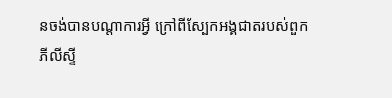នចង់បានបណ្តាការអ្វី ក្រៅពីស្បែកអង្គជាតរបស់ពួកភីលីស្ទី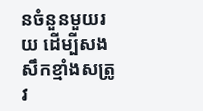នចំនួនមួយរយ ដើម្បីសងសឹកខ្មាំងសត្រូវ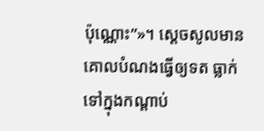ប៉ុណ្ណោះ”»។ ស្តេចសូលមានគោលបំណងធ្វើឲ្យទត ធ្លាក់ទៅក្នុងកណ្តាប់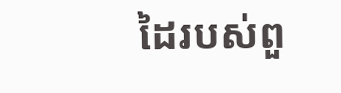ដៃរបស់ពួ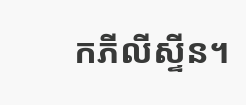កភីលីស្ទីន។